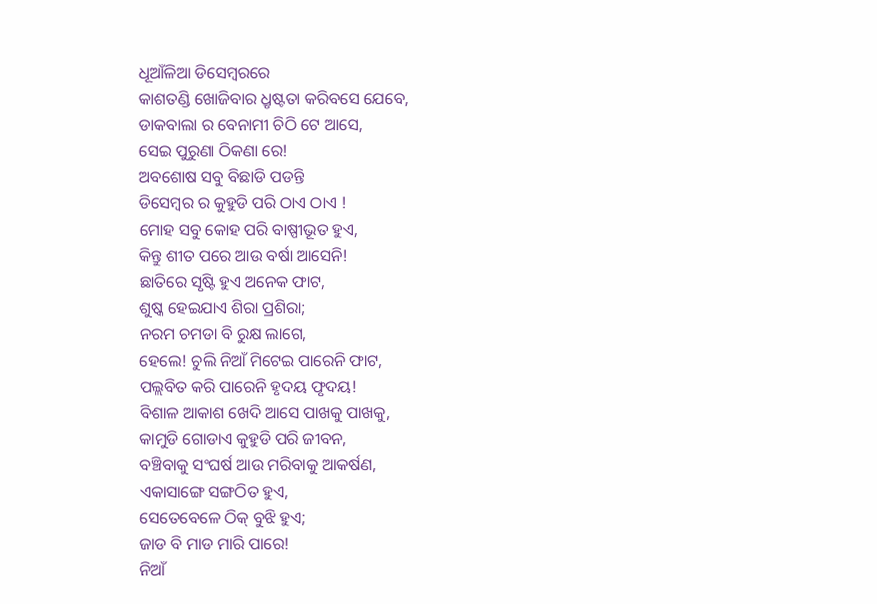ଧୂଆଁଳିଆ ଡିସେମ୍ବରରେ
କାଶତଣ୍ଡି ଖୋଜିବାର ଧ୍ରୃଷ୍ଟତା କରିବସେ ଯେବେ,
ଡାକବାଲା ର ବେନାମୀ ଚିଠି ଟେ ଆସେ,
ସେଇ ପୁରୁଣା ଠିକଣା ରେ!
ଅବଶୋଷ ସବୁ ବିଛାଡି ପଡନ୍ତି
ଡିସେମ୍ବର ର କୁହୁଡି ପରି ଠାଏ ଠାଏ !
ମୋହ ସବୁ କୋହ ପରି ବାଷ୍ପୀଭୂତ ହୁଏ,
କିନ୍ତୁ ଶୀତ ପରେ ଆଉ ବର୍ଷା ଆସେନି!
ଛାତିରେ ସୃଷ୍ଟି ହୁଏ ଅନେକ ଫାଟ,
ଶୁଷ୍କ ହେଇଯାଏ ଶିରା ପ୍ରଶିରା;
ନରମ ଚମଡା ବି ରୁକ୍ଷ ଲାଗେ,
ହେଲେ! ଚୁଲି ନିଆଁ ମିଟେଇ ପାରେନି ଫାଟ,
ପଲ୍ଲବିତ କରି ପାରେନି ହୃଦୟ ଫୃଦୟ!
ବିଶାଳ ଆକାଶ ଖେଦି ଆସେ ପାଖକୁ ପାଖକୁ,
କାମୁଡି ଗୋଡାଏ କୁହୁଡି ପରି ଜୀବନ,
ବଞ୍ଚିବାକୁ ସଂଘର୍ଷ ଆଉ ମରିବାକୁ ଆକର୍ଷଣ,
ଏକାସାଙ୍ଗେ ସଙ୍ଗଠିତ ହୁଏ,
ସେତେବେଳେ ଠିକ୍ ବୁଝି ହୁଏ;
ଜାଡ ବି ମାଡ ମାରି ପାରେ!
ନିଆଁ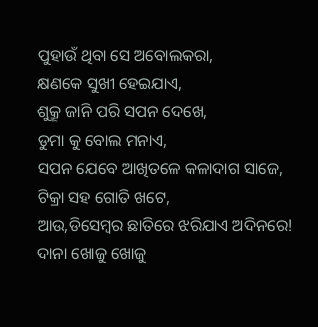ପୁହାଉଁ ଥିବା ସେ ଅବୋଲକରା,
କ୍ଷଣକେ ସୁଖୀ ହେଇଯାଏ,
ଶୁକ୍ରୂ ଜାନି ପରି ସପନ ଦେଖେ,
ଡୁମା କୁ ବୋଲ ମନାଏ,
ସପନ ଯେବେ ଆଖିତଳେ କଳାଦାଗ ସାଜେ,
ଟିକ୍ରା ସହ ଗୋତି ଖଟେ,
ଆଉ,ଡିସେମ୍ବର ଛାତିରେ ଝରିଯାଏ ଅଦିନରେ!
ଦାନା ଖୋଜୁ ଖୋଜୁ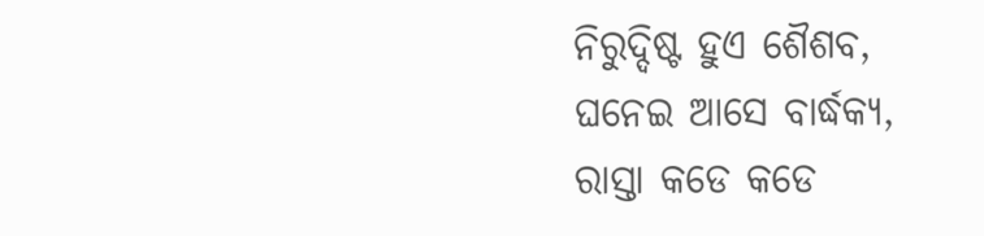ନିରୁଦ୍ଦିଷ୍ଟ ହୁଏ ଶୈଶବ,
ଘନେଇ ଆସେ ବାର୍ଦ୍ଧକ୍ୟ,
ରାସ୍ତା କଡେ କଡେ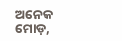ଅନେକ ମୋଡ଼,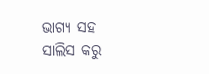ଭାଗ୍ୟ ସହ ସାଲିସ କରୁ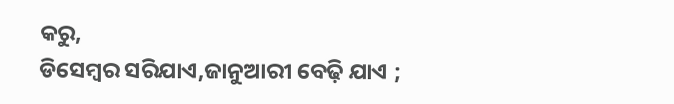କରୁ,
ଡିସେମ୍ବର ସରିଯାଏ,ଜାନୁଆରୀ ବେଢ଼ି ଯାଏ ;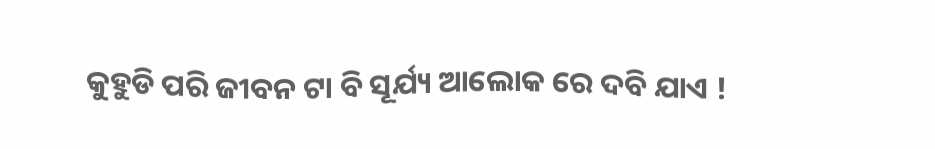କୁହୁଡି ପରି ଜୀବନ ଟା ବି ସୂର୍ଯ୍ୟ ଆଲୋକ ରେ ଦବି ଯାଏ !